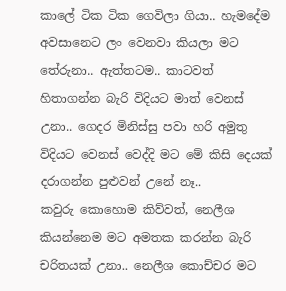කාලේ ටික ටික ගෙවිලා ගියා.. හැමදේම අවසානෙට ලං වෙනවා කියලා මට තේරුනා.. ඇත්තටම.. කාටවත් හිතාගන්න බැරි විදියට මාත් වෙනස් උනා.. ගෙදර මිනිස්සු පවා හරි අමුතු විදියට වෙනස් වෙද්දි මට මේ කිසි දෙයක් දරාගන්න පුළුවන් උනේ නෑ..
කවුරු කොහොම කිව්වත්, නෙලීශ කියන්නෙම මට අමතක කරන්න බැරි චරිතයක් උනා.. නෙලීශ කොච්චර මට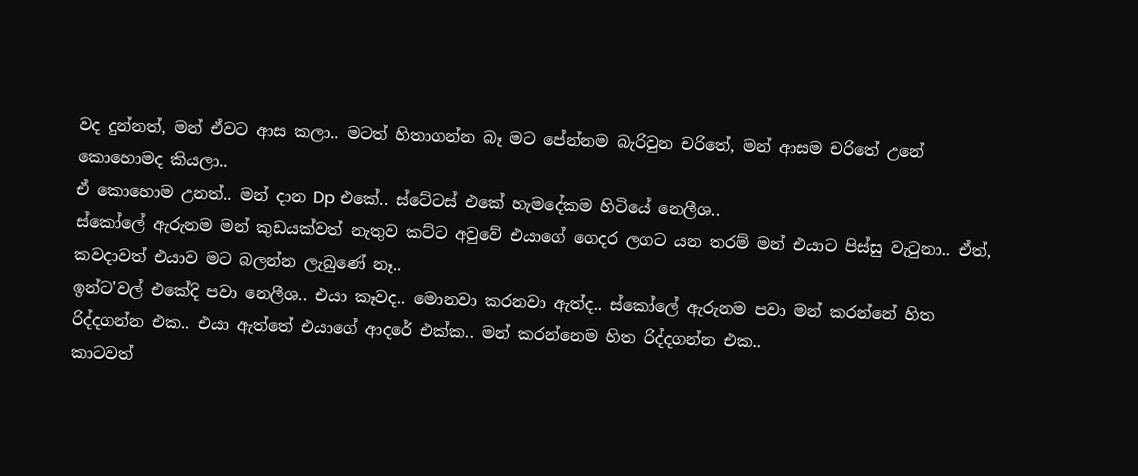වද දුන්නත්, මන් ඒවට ආස කලා.. මටත් හිතාගන්න බෑ මට පේන්නම බැරිවුන චරිතේ, මන් ආසම චරිතේ උනේ කොහොමද කියලා..
ඒ කොහොම උනත්.. මන් දාන Dp එකේ.. ස්ටේටස් එකේ හැමදේකම හිටියේ නෙලීශ..
ස්කෝලේ ඇරුනම මන් කුඩයක්වත් නැතුව කට්ට අවුවේ එයාගේ ගෙදර ලගට යන තරම් මන් එයාට පිස්සු වැටුනා.. ඒත්, කවදාවත් එයාව මට බලන්න ලැබුණේ නෑ..
ඉන්ට'වල් එකේදි පවා නෙලීශ.. එයා කෑවද.. මොනවා කරනවා ඇත්ද.. ස්කෝලේ ඇරුනම පවා මන් කරන්නේ හිත රිද්දගන්න එක.. එයා ඇත්තේ එයාගේ ආදරේ එක්ක.. මන් කරන්නෙම හිත රිද්දගන්න එක..
කාටවත්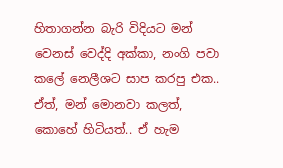හිතාගන්න බැරි විදියට මන් වෙනස් වෙද්දි අක්කා, නංගි පවා කලේ නෙලීශට සාප කරපු එක..
ඒත්, මන් මොනවා කලත්, කොහේ හිටියත්.. ඒ හැම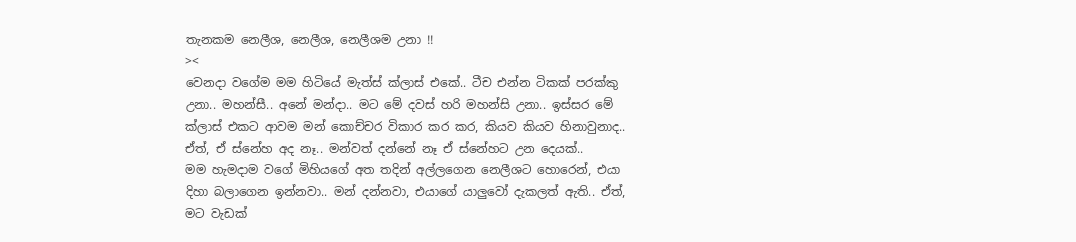තැනකම නෙලීශ, නෙලීශ, නෙලීශම උනා !!
><
වෙනදා වගේම මම හිටියේ මැත්ස් ක්ලාස් එකේ.. ටීච එන්න ටිකක් පරක්කු උනා.. මහන්සී.. අනේ මන්දා.. මට මේ දවස් හරි මහන්සි උනා.. ඉස්සර මේ ක්ලාස් එකට ආවම මන් කොච්චර විකාර කර කර, කියව කියව හිනාවුනාද.. ඒත්, ඒ ස්නේහ අද නෑ.. මන්වත් දන්නේ නෑ ඒ ස්නේහට උන දෙයක්..
මම හැමදාම වගේ මිහියගේ අත තදින් අල්ලගෙන නෙලීශට හොරෙන්, එයා දිහා බලාගෙන ඉන්නවා.. මන් දන්නවා, එයාගේ යාලුවෝ දැකලත් ඇති.. ඒත්, මට වැඩක්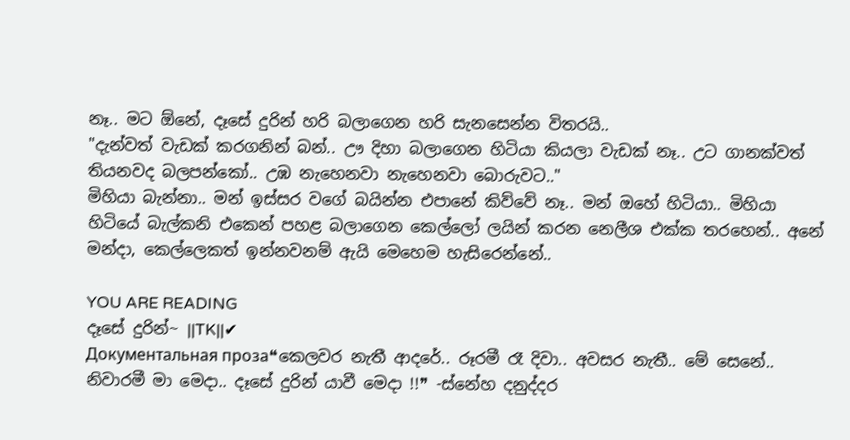නෑ.. මට ඕනේ, දෑසේ දුරින් හරි බලාගෙන හරි සැනසෙන්න විතරයි..
"දැන්වත් වැඩක් කරගනින් බන්.. ඌ දිහා බලාගෙන හිටියා කියලා වැඩක් නෑ.. උට ගානක්වත් තියනවද බලපන්කෝ.. උඹ නැහෙනවා නැහෙනවා බොරුවට.."
මිහියා බැන්නා.. මන් ඉස්සර වගේ බයින්න එපානේ කිව්වේ නෑ.. මන් ඔහේ හිටියා.. මිහියා හිටියේ බැල්කනි එකෙන් පහළ බලාගෙන කෙල්ලෝ ලයින් කරන නෙලීශ එක්ක තරහෙන්.. අනේ මන්දා, කෙල්ලෙකත් ඉන්නවනම් ඇයි මෙහෙම හැසිරෙන්නේ..

YOU ARE READING
දෑසේ දුරින්~ ||TK||✔
Документальная проза❝කෙලවර නැතී ආදරේ.. රූරමී රෑ දිවා.. අවසර නැතී.. මේ සෙනේ.. නිවාරමී මා මෙදා.. දෑසේ දුරින් යාවී මෙදා !!❞ -ස්නේහ දනුද්දර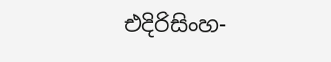එදිරිසිංහ-